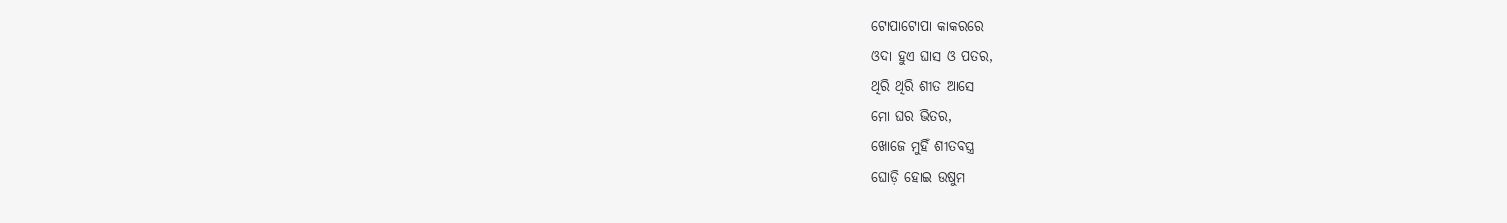ଟୋପାଟୋପା କାକରରେ
ଓଦା ହୁଏ ଘାସ ଓ ପତର,
ଥିରି ଥିରି ଶୀତ ଆସେ
ମୋ ଘର ଭିତର,
ଖୋଜେ ମୁହିଁ ଶୀତବସ୍ତ୍ର
ଘୋଡ଼ି ହୋଇ ଉଷୁମ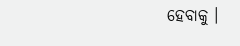ହେବାକୁ ।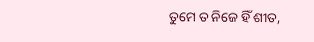ତୁମେ ତ ନିଜେ ହିଁ ଶୀତ,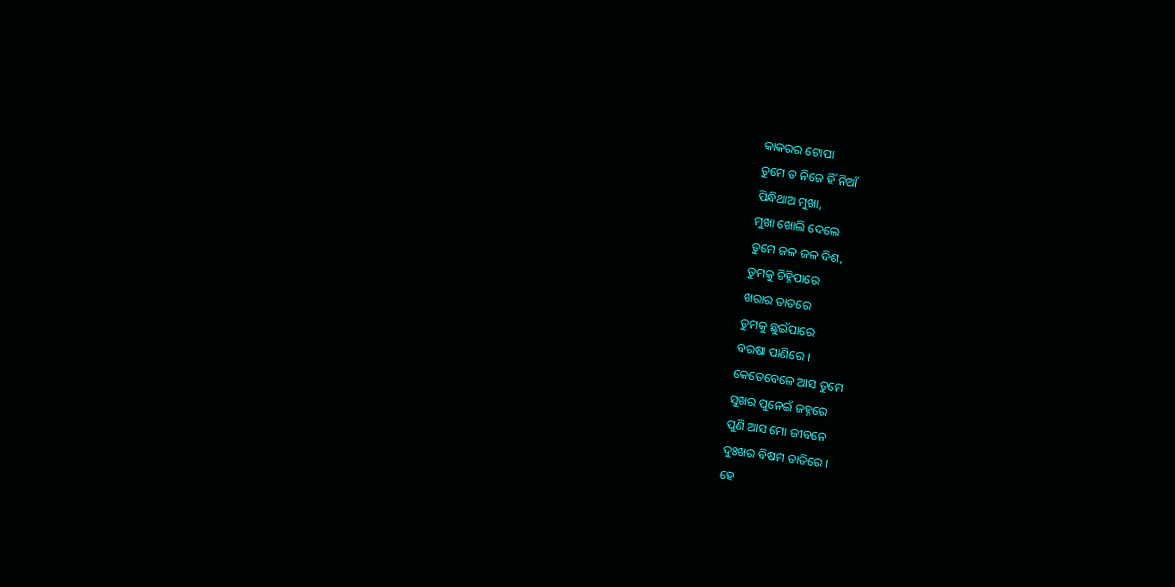କାକରର ଟୋପା
ତୁମେ ତ ନିଜେ ହିଁ ନିଆଁ
ପିନ୍ଧିଥାଅ ମୁଖା,
ମୁଖା ଖୋଲି ଦେଲେ
ତୁମେ ଜଳ ଜଳ ଦିଶ,
ତୁମକୁ ଚିହ୍ନିପାରେ
ଖରାର ତାତରେ
ତୁମକୁ ଛୁଇଁପାରେ
ବରଷା ପାଣିରେ ।
କେତେବେଳେ ଆସ ତୁମେ
ସୁଖର ପୁନେଇଁ ଜହ୍ନରେ
ପୁଣି ଆସ ମୋ ଜୀବନେ
ଦୁଃଖର ବିଷମ ତାତିରେ ।
ହେ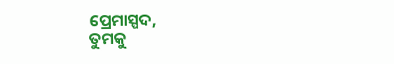ପ୍ରେମାସ୍ପଦ,
ତୁମକୁ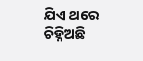ଯିଏ ଥରେ ଚିହ୍ନିଅଛି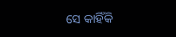ସେ କାହିଁକି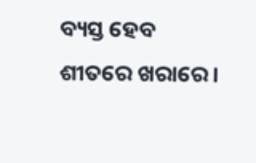ବ୍ୟସ୍ତ ହେବ
ଶୀତରେ ଖରାରେ ।